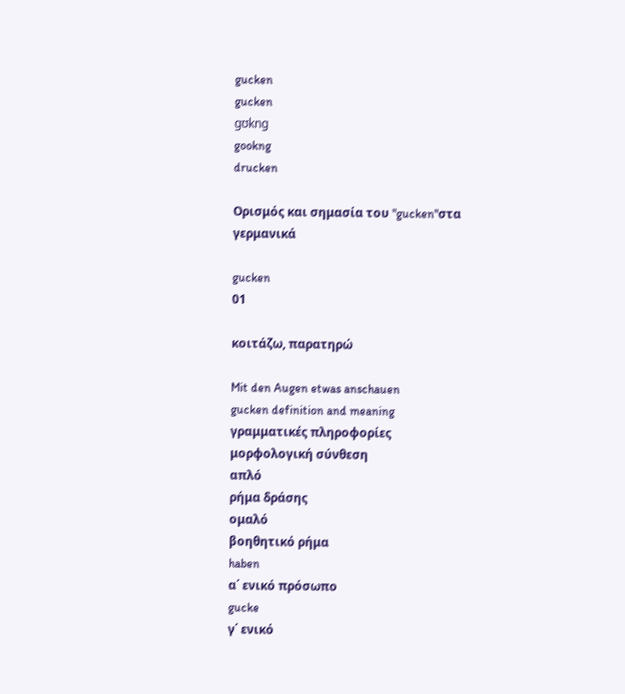gucken
gucken
gʊkng
gookng
drucken

Ορισμός και σημασία του "gucken"στα γερμανικά

gucken
01

κοιτάζω, παρατηρώ

Mit den Augen etwas anschauen
gucken definition and meaning
γραμματικές πληροφορίες
μορφολογική σύνθεση
απλό
ρήμα δράσης
ομαλό
βοηθητικό ρήμα
haben
α΄ ενικό πρόσωπο
gucke
γ΄ ενικό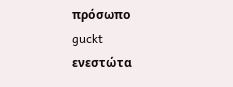πρόσωπο
guckt
ενεστώτα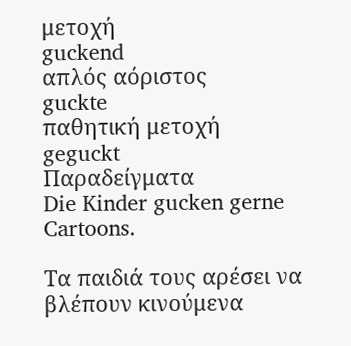μετοχή
guckend
απλός αόριστος
guckte
παθητική μετοχή
geguckt
Παραδείγματα
Die Kinder gucken gerne Cartoons.

Τα παιδιά τους αρέσει να βλέπουν κινούμενα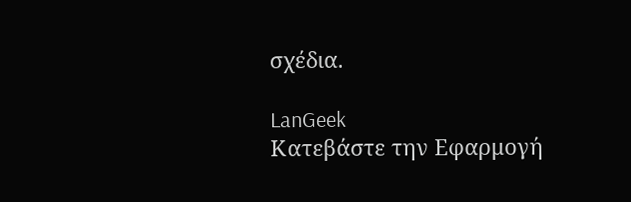σχέδια.

LanGeek
Κατεβάστε την Εφαρμογή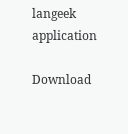langeek application

Download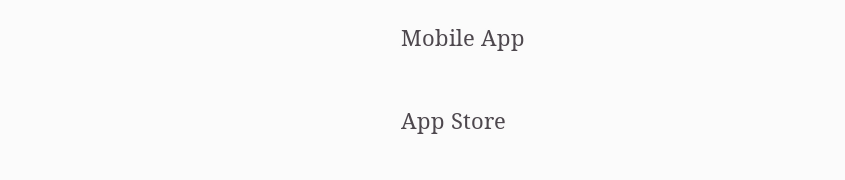Mobile App

App Store